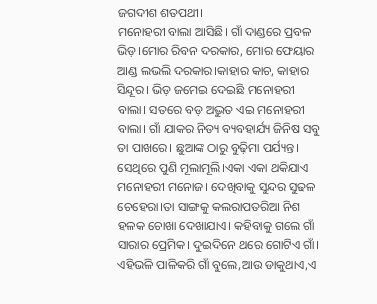ଜଗଦୀଶ ଶତପଥୀ।
ମନୋହରୀ ବାଲା ଆସିଛି। ଗାଁ ଦାଣ୍ଡରେ ପ୍ରବଳ ଭିଡ଼।ମୋର ରିବନ ଦରକାର, ମୋର ଫେୟାର ଆଣ୍ଡ ଲଭଲି ଦରକାର।କାହାର କାଚ, କାହାର ସିନ୍ଦୂର। ଭିଡ଼ ଜମେଇ ଦେଇଛି ମନୋହରୀ ବାଲା। ସତରେ ବଡ଼ ଅଦ୍ଭୁତ ଏଇ ମନୋହରୀ ବାଲା। ଗାଁ ଯାକର ନିତ୍ୟ ବ୍ୟବହାର୍ଯ୍ୟ ଜିନିଷ ସବୁ ତା ପାଖରେ। ଛୁଆଙ୍କ ଠାରୁ ବୁଢ଼ିମା ପର୍ଯ୍ୟନ୍ତ। ସେଥିରେ ପୁଣି ମୂଲାମୂଲି।ଏକା ଏକା ଥକିଯାଏ ମନୋହରୀ ମନୋଜ। ଦେଖିବାକୁ ସୁନ୍ଦର ସୁଢଳ ଚେହେରା।ତା ସାଙ୍ଗକୁ କଲରାପତରିଆ ନିଶ ହଳକ ଚୋଖା ଦେଖାଯାଏ। କହିବାକୁ ଗଲେ ଗାଁ ସାରାର ପ୍ରେମିକ। ଦୁଇଦିନେ ଥରେ ଗୋଟିଏ ଗାଁ। ଏହିଭଳି ପାଳିକରି ଗାଁ ବୁଲେ,ଆଉ ଡାକୁଥାଏ,ଏ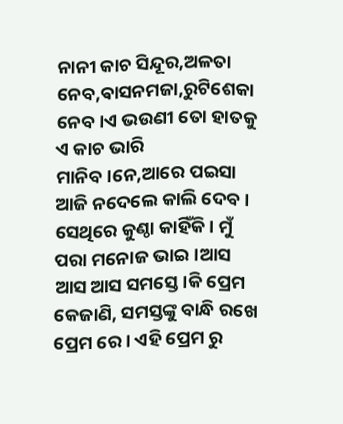ନାନୀ କାଚ ସିନ୍ଦୂର,ଅଳତା ନେବ,ଵାସନମଜା,ରୁଟିଶେକା ନେବ।ଏ ଭଉଣୀ ତୋ ହାତକୁ ଏ କାଚ ଭାରି ମାନିବ।ନେ,ଆରେ ପଇସା ଆଜି ନଦେଲେ କାଲି ଦେବ। ସେଥିରେ କୁଣ୍ଠା କାହିଁକି। ମୁଁ ପରା ମନୋଜ ଭାଇ।ଆସ ଆସ ଆସ ସମସ୍ତେ।କି ପ୍ରେମ କେଜାଣି, ସମସ୍ତଙ୍କୁ ବାନ୍ଧି ରଖେ ପ୍ରେମ ରେ। ଏହି ପ୍ରେମ ରୁ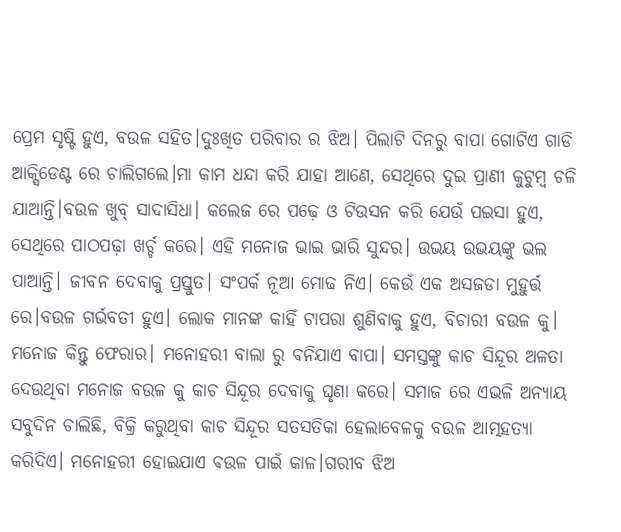ପ୍ରେମ ସୃଷ୍ଟି ହୁଏ, ବଉଳ ସହିତ।ଦୁଃଖିତ ପରିବାର ର ଝିଅ। ପିଲାଟି ଦିନରୁ ବାପା ଗୋଟିଏ ଗାଡି ଆକ୍ସିଡେଣ୍ଟ ରେ ଚାଲିଗଲେ।ମା କାମ ଧନ୍ଦା କରି ଯାହା ଆଣେ, ସେଥିରେ ଦୁଇ ପ୍ରାଣୀ କୁଟୁମ୍ବ ଚଳି ଯାଆନ୍ତି।ବଉଳ ଖୁବ୍ ସାଦାସିଧା। କଲେଜ ରେ ପଢ଼େ ଓ ଟିଉସନ କରି ଯେଉଁ ପଇସା ହୁଏ, ସେଥିରେ ପାଠପଢ଼ା ଖର୍ଚ୍ଚ କରେ। ଏହି ମନୋଜ ଭାଇ ଭାରି ସୁନ୍ଦର। ଉଭୟ ଉଭୟଙ୍କୁ ଭଲ ପାଆନ୍ତି। ଜୀବନ ଦେବାକୁ ପ୍ରସ୍ତୁତ। ସଂପର୍କ ନୂଆ ମୋଢ ନିଏ। କେଉଁ ଏକ ଅସଜଡା ମୁହୁର୍ତ୍ତ ରେ।ବଉଳ ଗର୍ଭବତୀ ହୁଏ। ଲୋକ ମାନଙ୍କ କାହିଁ ଟାପରା ଶୁଣିବାକୁ ହୁଏ, ବିଚାରୀ ବଉଳ କୁ। ମନୋଜ କିନ୍ତୁ ଫେରାର। ମନୋହରୀ ବାଲା ରୁ ଵନିଯାଏ ବାପା। ସମସ୍ତଙ୍କୁ କାଚ ସିନ୍ଦୂର ଅଳତା ଦେଉଥିବା ମନୋଜ ବଉଳ କୁ କାଚ ସିନ୍ଦୂର ଦେବାକୁ ଘୃଣା କରେ। ସମାଜ ରେ ଏଭଳି ଅନ୍ୟାୟ ସବୁଦିନ ଚାଲିଛି, ବିକ୍ରି କରୁଥିବା କାଚ ସିନ୍ଦୂର ସତସତିକା ହେଲାବେଳକୁ ବଉଳ ଆତ୍ମହତ୍ୟା କରିଦିଏ। ମନୋହରୀ ହୋଇଯାଏ ଵଉଳ ପାଇଁ କାଳ।ଗରୀବ ଝିଅ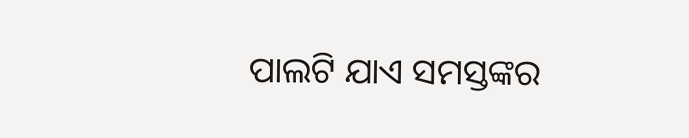ପାଲଟି ଯାଏ ସମସ୍ତଙ୍କର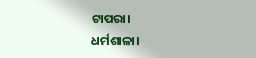ଟାପରା।
ଧର୍ମଶାଳା।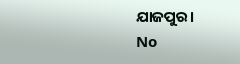ଯାଜପୁର।
No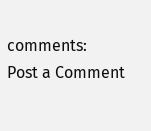comments:
Post a Comment